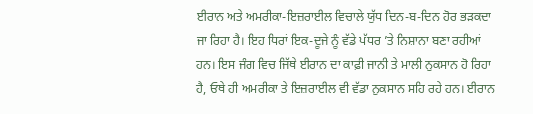ਈਰਾਨ ਅਤੇ ਅਮਰੀਕਾ-ਇਜ਼ਰਾਈਲ ਵਿਚਾਲੇ ਯੁੱਧ ਦਿਨ-ਬ-ਦਿਨ ਹੋਰ ਭੜਕਦਾ ਜਾ ਰਿਹਾ ਹੈ। ਇਹ ਧਿਰਾਂ ਇਕ-ਦੂਜੇ ਨੂੰ ਵੱਡੇ ਪੱਧਰ ’ਤੇ ਨਿਸ਼ਾਨਾ ਬਣਾ ਰਹੀਆਂ ਹਨ। ਇਸ ਜੰਗ ਵਿਚ ਜਿੱਥੇ ਈਰਾਨ ਦਾ ਕਾਫ਼ੀ ਜਾਨੀ ਤੇ ਮਾਲੀ ਨੁਕਸਾਨ ਹੋ ਰਿਹਾ ਹੈ, ਓਥੇ ਹੀ ਅਮਰੀਕਾ ਤੇ ਇਜ਼ਰਾਈਲ ਵੀ ਵੱਡਾ ਨੁਕਸਾਨ ਸਹਿ ਰਹੇ ਹਨ। ਈਰਾਨ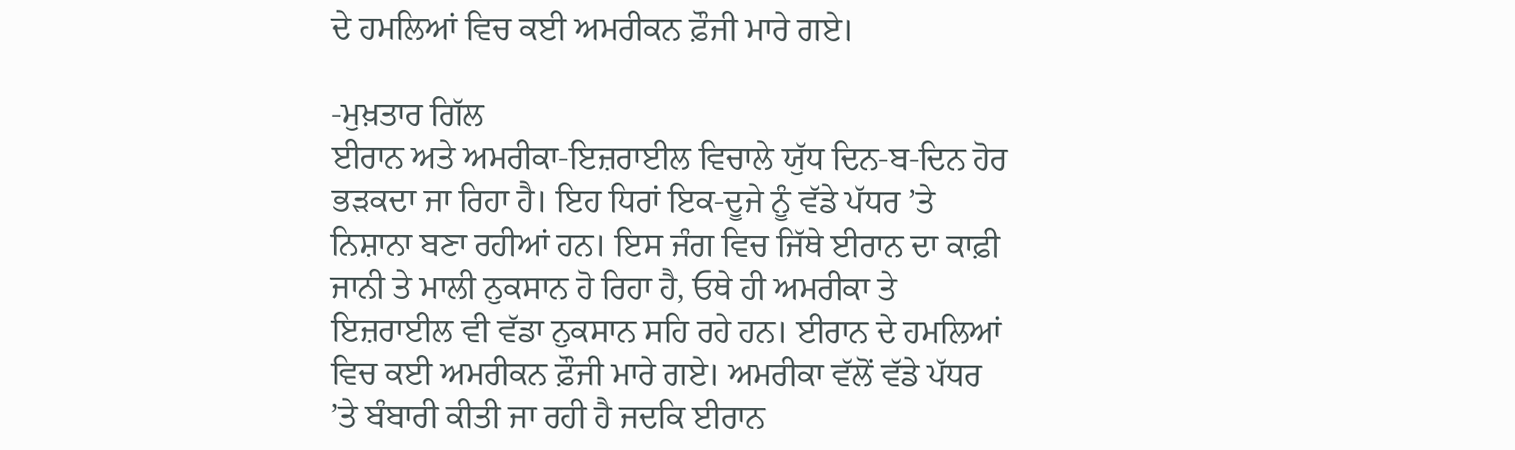ਦੇ ਹਮਲਿਆਂ ਵਿਚ ਕਈ ਅਮਰੀਕਨ ਫ਼ੌਜੀ ਮਾਰੇ ਗਏ।

-ਮੁਖ਼ਤਾਰ ਗਿੱਲ
ਈਰਾਨ ਅਤੇ ਅਮਰੀਕਾ-ਇਜ਼ਰਾਈਲ ਵਿਚਾਲੇ ਯੁੱਧ ਦਿਨ-ਬ-ਦਿਨ ਹੋਰ ਭੜਕਦਾ ਜਾ ਰਿਹਾ ਹੈ। ਇਹ ਧਿਰਾਂ ਇਕ-ਦੂਜੇ ਨੂੰ ਵੱਡੇ ਪੱਧਰ ’ਤੇ ਨਿਸ਼ਾਨਾ ਬਣਾ ਰਹੀਆਂ ਹਨ। ਇਸ ਜੰਗ ਵਿਚ ਜਿੱਥੇ ਈਰਾਨ ਦਾ ਕਾਫ਼ੀ ਜਾਨੀ ਤੇ ਮਾਲੀ ਨੁਕਸਾਨ ਹੋ ਰਿਹਾ ਹੈ, ਓਥੇ ਹੀ ਅਮਰੀਕਾ ਤੇ ਇਜ਼ਰਾਈਲ ਵੀ ਵੱਡਾ ਨੁਕਸਾਨ ਸਹਿ ਰਹੇ ਹਨ। ਈਰਾਨ ਦੇ ਹਮਲਿਆਂ ਵਿਚ ਕਈ ਅਮਰੀਕਨ ਫ਼ੌਜੀ ਮਾਰੇ ਗਏ। ਅਮਰੀਕਾ ਵੱਲੋਂ ਵੱਡੇ ਪੱਧਰ ’ਤੇ ਬੰਬਾਰੀ ਕੀਤੀ ਜਾ ਰਹੀ ਹੈ ਜਦਕਿ ਈਰਾਨ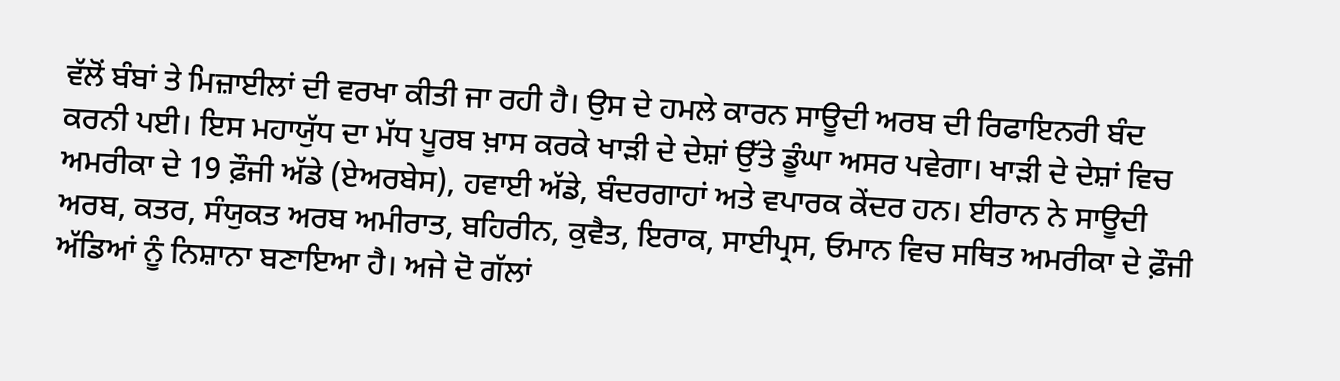ਵੱਲੋਂ ਬੰਬਾਂ ਤੇ ਮਿਜ਼ਾਈਲਾਂ ਦੀ ਵਰਖਾ ਕੀਤੀ ਜਾ ਰਹੀ ਹੈ। ਉਸ ਦੇ ਹਮਲੇ ਕਾਰਨ ਸਾਊਦੀ ਅਰਬ ਦੀ ਰਿਫਾਇਨਰੀ ਬੰਦ ਕਰਨੀ ਪਈ। ਇਸ ਮਹਾਯੁੱਧ ਦਾ ਮੱਧ ਪੂਰਬ ਖ਼ਾਸ ਕਰਕੇ ਖਾੜੀ ਦੇ ਦੇਸ਼ਾਂ ਉੱਤੇ ਡੂੰਘਾ ਅਸਰ ਪਵੇਗਾ। ਖਾੜੀ ਦੇ ਦੇਸ਼ਾਂ ਵਿਚ ਅਮਰੀਕਾ ਦੇ 19 ਫ਼ੌਜੀ ਅੱਡੇ (ਏਅਰਬੇਸ), ਹਵਾਈ ਅੱਡੇ, ਬੰਦਰਗਾਹਾਂ ਅਤੇ ਵਪਾਰਕ ਕੇਂਦਰ ਹਨ। ਈਰਾਨ ਨੇ ਸਾਊਦੀ ਅਰਬ, ਕਤਰ, ਸੰਯੁਕਤ ਅਰਬ ਅਮੀਰਾਤ, ਬਹਿਰੀਨ, ਕੁਵੈਤ, ਇਰਾਕ, ਸਾਈਪ੍ਰਸ, ਓਮਾਨ ਵਿਚ ਸਥਿਤ ਅਮਰੀਕਾ ਦੇ ਫ਼ੌਜੀ ਅੱਡਿਆਂ ਨੂੰ ਨਿਸ਼ਾਨਾ ਬਣਾਇਆ ਹੈ। ਅਜੇ ਦੋ ਗੱਲਾਂ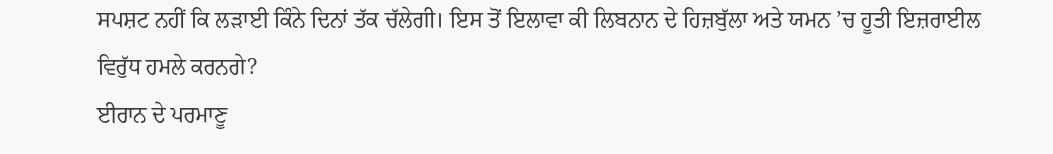ਸਪਸ਼ਟ ਨਹੀਂ ਕਿ ਲੜਾਈ ਕਿੰਨੇ ਦਿਨਾਂ ਤੱਕ ਚੱਲੇਗੀ। ਇਸ ਤੋਂ ਇਲਾਵਾ ਕੀ ਲਿਬਨਾਨ ਦੇ ਹਿਜ਼ਬੁੱਲਾ ਅਤੇ ਯਮਨ ’ਚ ਹੂਤੀ ਇਜ਼ਰਾਈਲ ਵਿਰੁੱਧ ਹਮਲੇ ਕਰਨਗੇ?
ਈਰਾਨ ਦੇ ਪਰਮਾਣੂ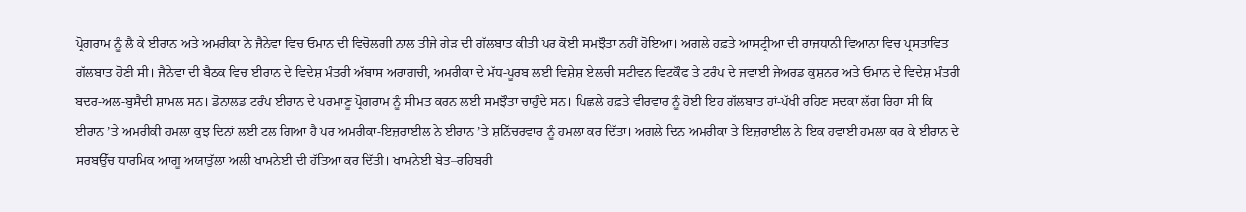ਪ੍ਰੋਗਰਾਮ ਨੂੰ ਲੈ ਕੇ ਈਰਾਨ ਅਤੇ ਅਮਰੀਕਾ ਨੇ ਜੈਨੇਵਾ ਵਿਚ ਓਮਾਨ ਦੀ ਵਿਚੋਲਗੀ ਨਾਲ ਤੀਜੇ ਗੇੜ ਦੀ ਗੱਲਬਾਤ ਕੀਤੀ ਪਰ ਕੋਈ ਸਮਝੌਤਾ ਨਹੀਂ ਹੋਇਆ। ਅਗਲੇ ਹਫ਼ਤੇ ਆਸਟ੍ਰੀਆ ਦੀ ਰਾਜਧਾਨੀ ਵਿਆਨਾ ਵਿਚ ਪ੍ਰਸਤਾਵਿਤ ਗੱਲਬਾਤ ਹੋਣੀ ਸੀ। ਜੈਨੇਵਾ ਦੀ ਬੈਠਕ ਵਿਚ ਈਰਾਨ ਦੇ ਵਿਦੇਸ਼ ਮੰਤਰੀ ਅੱਬਾਸ ਅਰਾਗਚੀ, ਅਮਰੀਕਾ ਦੇ ਮੱਧ-ਪੂਰਬ ਲਈ ਵਿਸ਼ੇਸ਼ ਏਲਚੀ ਸਟੀਵਨ ਵਿਟਕੌਫ ਤੇ ਟਰੰਪ ਦੇ ਜਵਾਈ ਜੇਅਰਡ ਕੁਸ਼ਨਰ ਅਤੇ ਓਮਾਨ ਦੇ ਵਿਦੇਸ਼ ਮੰਤਰੀ ਬਦਰ-ਅਲ-ਬੁਸੈਦੀ ਸ਼ਾਮਲ ਸਨ। ਡੋਨਾਲਡ ਟਰੰਪ ਈਰਾਨ ਦੇ ਪਰਮਾਣੂ ਪ੍ਰੋਗਰਾਮ ਨੂੰ ਸੀਮਤ ਕਰਨ ਲਈ ਸਮਝੌਤਾ ਚਾਹੁੰਦੇ ਸਨ। ਪਿਛਲੇ ਹਫ਼ਤੇ ਵੀਰਵਾਰ ਨੂੰ ਹੋਈ ਇਹ ਗੱਲਬਾਤ ਹਾਂ-ਪੱਖੀ ਰਹਿਣ ਸਦਕਾ ਲੱਗ ਰਿਹਾ ਸੀ ਕਿ ਈਰਾਨ ’ਤੇ ਅਮਰੀਕੀ ਹਮਲਾ ਕੁਝ ਦਿਨਾਂ ਲਈ ਟਲ ਗਿਆ ਹੈ ਪਰ ਅਮਰੀਕਾ-ਇਜ਼ਰਾਈਲ ਨੇ ਈਰਾਨ ’ਤੇ ਸ਼ਨਿੱਚਰਵਾਰ ਨੂੰ ਹਮਲਾ ਕਰ ਦਿੱਤਾ। ਅਗਲੇ ਦਿਨ ਅਮਰੀਕਾ ਤੇ ਇਜ਼ਰਾਈਲ ਨੇ ਇਕ ਹਵਾਈ ਹਮਲਾ ਕਰ ਕੇ ਈਰਾਨ ਦੇ ਸਰਬਉੱਚ ਧਾਰਮਿਕ ਆਗੂ ਅਯਾਤੁੱਲਾ ਅਲੀ ਖਾਮਨੇਈ ਦੀ ਹੱਤਿਆ ਕਰ ਦਿੱਤੀ। ਖਾਮਨੇਈ ਬੇਤ–ਰਹਿਬਰੀ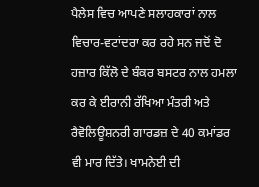ਪੈਲੇਸ ਵਿਚ ਆਪਣੇ ਸਲਾਹਕਾਰਾਂ ਨਾਲ ਵਿਚਾਰ-ਵਟਾਂਦਰਾ ਕਰ ਰਹੇ ਸਨ ਜਦੋਂ ਦੋ ਹਜ਼ਾਰ ਕਿੱਲੋ ਦੇ ਬੰਕਰ ਬਸਟਰ ਨਾਲ ਹਮਲਾ ਕਰ ਕੇ ਈਰਾਨੀ ਰੱਖਿਆ ਮੰਤਰੀ ਅਤੇ ਰੈਵੋਲਿਊਸ਼ਨਰੀ ਗਾਰਡਜ਼ ਦੇ 40 ਕਮਾਂਡਰ ਵੀ ਮਾਰ ਦਿੱਤੇ। ਖਾਮਨੇਈ ਦੀ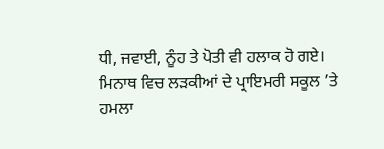ਧੀ, ਜਵਾਈ, ਨੂੰਹ ਤੇ ਪੋਤੀ ਵੀ ਹਲਾਕ ਹੋ ਗਏ। ਮਿਨਾਥ ਵਿਚ ਲੜਕੀਆਂ ਦੇ ਪ੍ਰਾਇਮਰੀ ਸਕੂਲ ’ਤੇ ਹਮਲਾ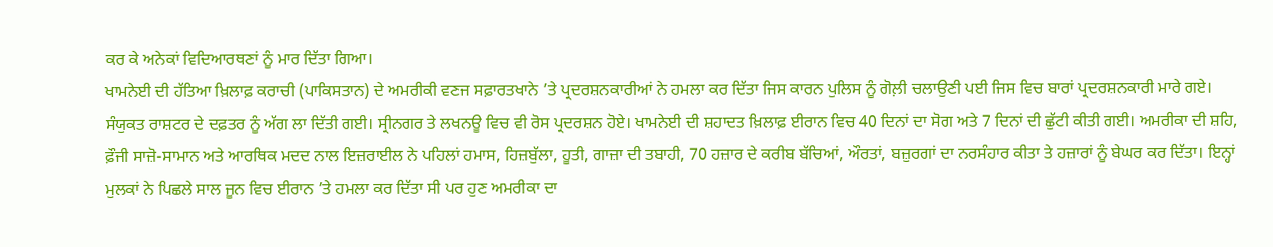ਕਰ ਕੇ ਅਨੇਕਾਂ ਵਿਦਿਆਰਥਣਾਂ ਨੂੰ ਮਾਰ ਦਿੱਤਾ ਗਿਆ।
ਖਾਮਨੇਈ ਦੀ ਹੱਤਿਆ ਖ਼ਿਲਾਫ਼ ਕਰਾਚੀ (ਪਾਕਿਸਤਾਨ) ਦੇ ਅਮਰੀਕੀ ਵਣਜ ਸਫ਼ਾਰਤਖਾਨੇ ’ਤੇ ਪ੍ਰਦਰਸ਼ਨਕਾਰੀਆਂ ਨੇ ਹਮਲਾ ਕਰ ਦਿੱਤਾ ਜਿਸ ਕਾਰਨ ਪੁਲਿਸ ਨੂੰ ਗੋਲ਼ੀ ਚਲਾਉਣੀ ਪਈ ਜਿਸ ਵਿਚ ਬਾਰਾਂ ਪ੍ਰਦਰਸ਼ਨਕਾਰੀ ਮਾਰੇ ਗਏ। ਸੰਯੁਕਤ ਰਾਸ਼ਟਰ ਦੇ ਦਫ਼ਤਰ ਨੂੰ ਅੱਗ ਲਾ ਦਿੱਤੀ ਗਈ। ਸ੍ਰੀਨਗਰ ਤੇ ਲਖਨਊ ਵਿਚ ਵੀ ਰੋਸ ਪ੍ਰਦਰਸ਼ਨ ਹੋਏ। ਖਾਮਨੇਈ ਦੀ ਸ਼ਹਾਦਤ ਖ਼ਿਲਾਫ਼ ਈਰਾਨ ਵਿਚ 40 ਦਿਨਾਂ ਦਾ ਸੋਗ ਅਤੇ 7 ਦਿਨਾਂ ਦੀ ਛੁੱਟੀ ਕੀਤੀ ਗਈ। ਅਮਰੀਕਾ ਦੀ ਸ਼ਹਿ, ਫ਼ੌਜੀ ਸਾਜ਼ੋ-ਸਾਮਾਨ ਅਤੇ ਆਰਥਿਕ ਮਦਦ ਨਾਲ ਇਜ਼ਰਾਈਲ ਨੇ ਪਹਿਲਾਂ ਹਮਾਸ, ਹਿਜ਼ਬੁੱਲਾ, ਹੂਤੀ, ਗਾਜ਼ਾ ਦੀ ਤਬਾਹੀ, 70 ਹਜ਼ਾਰ ਦੇ ਕਰੀਬ ਬੱਚਿਆਂ, ਔਰਤਾਂ, ਬਜ਼ੁਰਗਾਂ ਦਾ ਨਰਸੰਹਾਰ ਕੀਤਾ ਤੇ ਹਜ਼ਾਰਾਂ ਨੂੰ ਬੇਘਰ ਕਰ ਦਿੱਤਾ। ਇਨ੍ਹਾਂ ਮੁਲਕਾਂ ਨੇ ਪਿਛਲੇ ਸਾਲ ਜੂਨ ਵਿਚ ਈਰਾਨ ’ਤੇ ਹਮਲਾ ਕਰ ਦਿੱਤਾ ਸੀ ਪਰ ਹੁਣ ਅਮਰੀਕਾ ਦਾ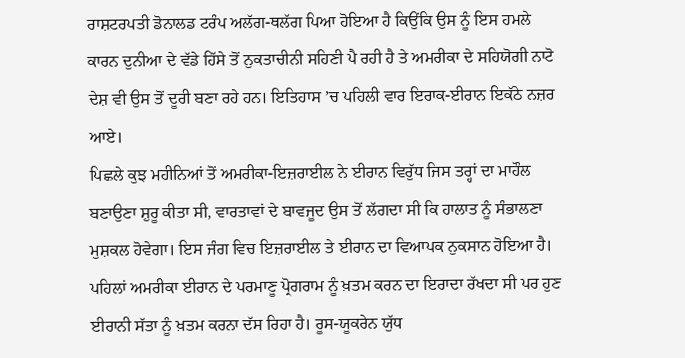ਰਾਸ਼ਟਰਪਤੀ ਡੋਨਾਲਡ ਟਰੰਪ ਅਲੱਗ-ਥਲੱਗ ਪਿਆ ਹੋਇਆ ਹੈ ਕਿਉਂਕਿ ਉਸ ਨੂੰ ਇਸ ਹਮਲੇ ਕਾਰਨ ਦੁਨੀਆ ਦੇ ਵੱਡੇ ਹਿੱਸੇ ਤੋਂ ਨੁਕਤਾਚੀਨੀ ਸਹਿਣੀ ਪੈ ਰਹੀ ਹੈ ਤੇ ਅਮਰੀਕਾ ਦੇ ਸਹਿਯੋਗੀ ਨਾਟੋ ਦੇਸ਼ ਵੀ ਉਸ ਤੋਂ ਦੂਰੀ ਬਣਾ ਰਹੇ ਹਨ। ਇਤਿਹਾਸ ’ਚ ਪਹਿਲੀ ਵਾਰ ਇਰਾਕ-ਈਰਾਨ ਇਕੱਠੇ ਨਜ਼ਰ ਆਏ।
ਪਿਛਲੇ ਕੁਝ ਮਹੀਨਿਆਂ ਤੋਂ ਅਮਰੀਕਾ-ਇਜ਼ਰਾਈਲ ਨੇ ਈਰਾਨ ਵਿਰੁੱਧ ਜਿਸ ਤਰ੍ਹਾਂ ਦਾ ਮਾਹੌਲ ਬਣਾਉਣਾ ਸ਼ੁਰੂ ਕੀਤਾ ਸੀ, ਵਾਰਤਾਵਾਂ ਦੇ ਬਾਵਜੂਦ ਉਸ ਤੋਂ ਲੱਗਦਾ ਸੀ ਕਿ ਹਾਲਾਤ ਨੂੰ ਸੰਭਾਲਣਾ ਮੁਸ਼ਕਲ ਹੋਵੇਗਾ। ਇਸ ਜੰਗ ਵਿਚ ਇਜ਼ਰਾਈਲ ਤੇ ਈਰਾਨ ਦਾ ਵਿਆਪਕ ਨੁਕਸਾਨ ਹੋਇਆ ਹੈ। ਪਹਿਲਾਂ ਅਮਰੀਕਾ ਈਰਾਨ ਦੇ ਪਰਮਾਣੂ ਪ੍ਰੋਗਰਾਮ ਨੂੰ ਖ਼ਤਮ ਕਰਨ ਦਾ ਇਰਾਦਾ ਰੱਖਦਾ ਸੀ ਪਰ ਹੁਣ ਈਰਾਨੀ ਸੱਤਾ ਨੂੰ ਖ਼ਤਮ ਕਰਨਾ ਦੱਸ ਰਿਹਾ ਹੈ। ਰੂਸ-ਯੂਕਰੇਨ ਯੁੱਧ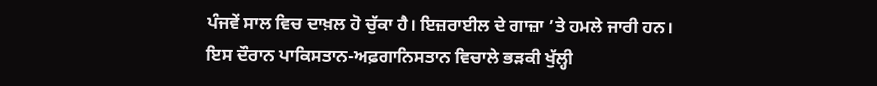ਪੰਜਵੇਂ ਸਾਲ ਵਿਚ ਦਾਖ਼ਲ ਹੋ ਚੁੱਕਾ ਹੈ। ਇਜ਼ਰਾਈਲ ਦੇ ਗਾਜ਼ਾ ’ਤੇ ਹਮਲੇ ਜਾਰੀ ਹਨ। ਇਸ ਦੌਰਾਨ ਪਾਕਿਸਤਾਨ-ਅਫ਼ਗਾਨਿਸਤਾਨ ਵਿਚਾਲੇ ਭੜਕੀ ਖੁੱਲ੍ਹੀ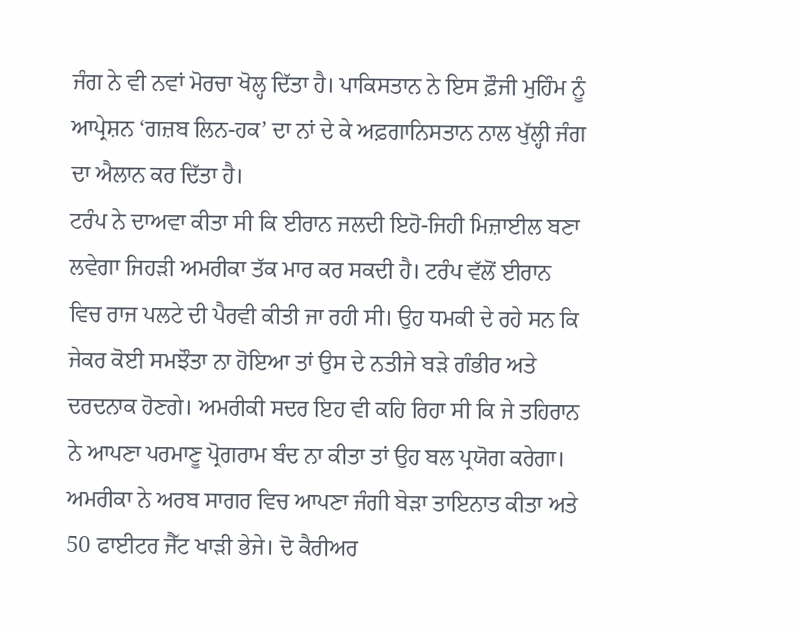ਜੰਗ ਨੇ ਵੀ ਨਵਾਂ ਮੋਰਚਾ ਖੋਲ੍ਹ ਦਿੱਤਾ ਹੈ। ਪਾਕਿਸਤਾਨ ਨੇ ਇਸ ਫ਼ੌਜੀ ਮੁਹਿੰਮ ਨੂੰ ਆਪ੍ਰੇਸ਼ਨ ‘ਗਜ਼ਬ ਲਿਨ-ਹਕ’ ਦਾ ਨਾਂ ਦੇ ਕੇ ਅਫ਼ਗਾਨਿਸਤਾਨ ਨਾਲ ਖੁੱਲ੍ਹੀ ਜੰਗ ਦਾ ਐਲਾਨ ਕਰ ਦਿੱਤਾ ਹੈ।
ਟਰੰਪ ਨੇ ਦਾਅਵਾ ਕੀਤਾ ਸੀ ਕਿ ਈਰਾਨ ਜਲਦੀ ਇਹੋ-ਜਿਹੀ ਮਿਜ਼ਾਈਲ ਬਣਾ ਲਵੇਗਾ ਜਿਹੜੀ ਅਮਰੀਕਾ ਤੱਕ ਮਾਰ ਕਰ ਸਕਦੀ ਹੈ। ਟਰੰਪ ਵੱਲੋਂ ਈਰਾਨ ਵਿਚ ਰਾਜ ਪਲਟੇ ਦੀ ਪੈਰਵੀ ਕੀਤੀ ਜਾ ਰਹੀ ਸੀ। ਉਹ ਧਮਕੀ ਦੇ ਰਹੇ ਸਨ ਕਿ ਜੇਕਰ ਕੋਈ ਸਮਝੌਤਾ ਨਾ ਹੋਇਆ ਤਾਂ ਉਸ ਦੇ ਨਤੀਜੇ ਬੜੇ ਗੰਭੀਰ ਅਤੇ ਦਰਦਨਾਕ ਹੋਣਗੇ। ਅਮਰੀਕੀ ਸਦਰ ਇਹ ਵੀ ਕਹਿ ਰਿਹਾ ਸੀ ਕਿ ਜੇ ਤਹਿਰਾਨ ਨੇ ਆਪਣਾ ਪਰਮਾਣੂ ਪ੍ਰੋਗਰਾਮ ਬੰਦ ਨਾ ਕੀਤਾ ਤਾਂ ਉਹ ਬਲ ਪ੍ਰਯੋਗ ਕਰੇਗਾ। ਅਮਰੀਕਾ ਨੇ ਅਰਬ ਸਾਗਰ ਵਿਚ ਆਪਣਾ ਜੰਗੀ ਬੇੜਾ ਤਾਇਨਾਤ ਕੀਤਾ ਅਤੇ 50 ਫਾਈਟਰ ਜੈੱਟ ਖਾੜੀ ਭੇਜੇ। ਦੋ ਕੈਰੀਅਰ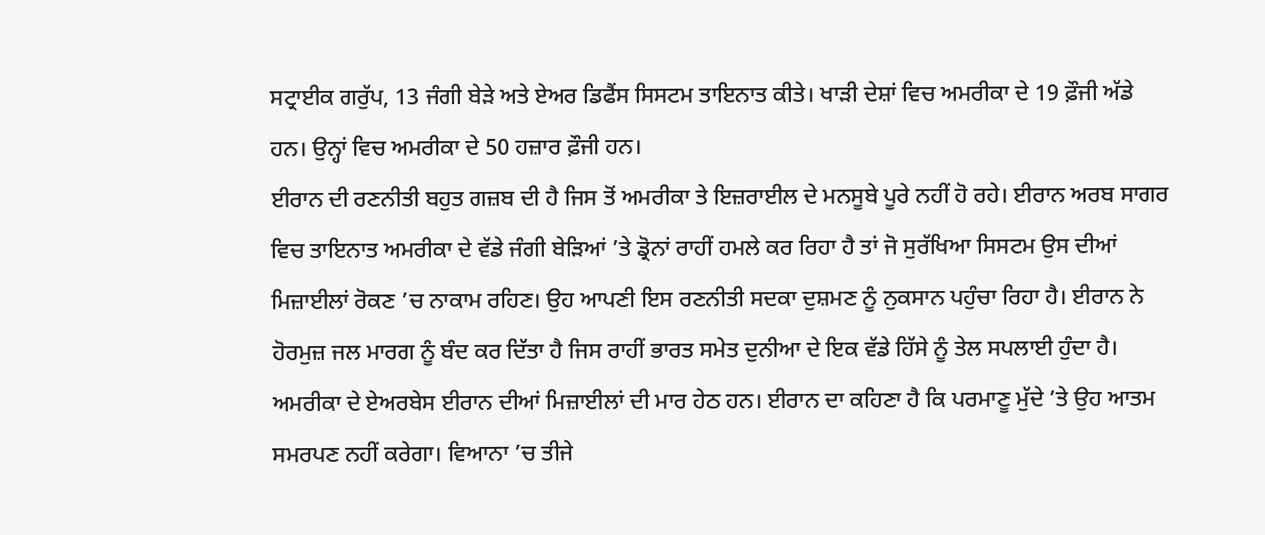ਸਟ੍ਰਾਈਕ ਗਰੁੱਪ, 13 ਜੰਗੀ ਬੇੜੇ ਅਤੇ ਏਅਰ ਡਿਫੈਂਸ ਸਿਸਟਮ ਤਾਇਨਾਤ ਕੀਤੇ। ਖਾੜੀ ਦੇਸ਼ਾਂ ਵਿਚ ਅਮਰੀਕਾ ਦੇ 19 ਫ਼ੌਜੀ ਅੱਡੇ ਹਨ। ਉਨ੍ਹਾਂ ਵਿਚ ਅਮਰੀਕਾ ਦੇ 50 ਹਜ਼ਾਰ ਫ਼ੌਜੀ ਹਨ।
ਈਰਾਨ ਦੀ ਰਣਨੀਤੀ ਬਹੁਤ ਗਜ਼ਬ ਦੀ ਹੈ ਜਿਸ ਤੋਂ ਅਮਰੀਕਾ ਤੇ ਇਜ਼ਰਾਈਲ ਦੇ ਮਨਸੂਬੇ ਪੂਰੇ ਨਹੀਂ ਹੋ ਰਹੇ। ਈਰਾਨ ਅਰਬ ਸਾਗਰ ਵਿਚ ਤਾਇਨਾਤ ਅਮਰੀਕਾ ਦੇ ਵੱਡੇ ਜੰਗੀ ਬੇੜਿਆਂ ’ਤੇ ਡ੍ਰੋਨਾਂ ਰਾਹੀਂ ਹਮਲੇ ਕਰ ਰਿਹਾ ਹੈ ਤਾਂ ਜੋ ਸੁਰੱਖਿਆ ਸਿਸਟਮ ਉਸ ਦੀਆਂ ਮਿਜ਼ਾਈਲਾਂ ਰੋਕਣ ’ਚ ਨਾਕਾਮ ਰਹਿਣ। ਉਹ ਆਪਣੀ ਇਸ ਰਣਨੀਤੀ ਸਦਕਾ ਦੁਸ਼ਮਣ ਨੂੰ ਨੁਕਸਾਨ ਪਹੁੰਚਾ ਰਿਹਾ ਹੈ। ਈਰਾਨ ਨੇ ਹੋਰਮੁਜ਼ ਜਲ ਮਾਰਗ ਨੂੰ ਬੰਦ ਕਰ ਦਿੱਤਾ ਹੈ ਜਿਸ ਰਾਹੀਂ ਭਾਰਤ ਸਮੇਤ ਦੁਨੀਆ ਦੇ ਇਕ ਵੱਡੇ ਹਿੱਸੇ ਨੂੰ ਤੇਲ ਸਪਲਾਈ ਹੁੰਦਾ ਹੈ। ਅਮਰੀਕਾ ਦੇ ਏਅਰਬੇਸ ਈਰਾਨ ਦੀਆਂ ਮਿਜ਼ਾਈਲਾਂ ਦੀ ਮਾਰ ਹੇਠ ਹਨ। ਈਰਾਨ ਦਾ ਕਹਿਣਾ ਹੈ ਕਿ ਪਰਮਾਣੂ ਮੁੱਦੇ ’ਤੇ ਉਹ ਆਤਮ ਸਮਰਪਣ ਨਹੀਂ ਕਰੇਗਾ। ਵਿਆਨਾ ’ਚ ਤੀਜੇ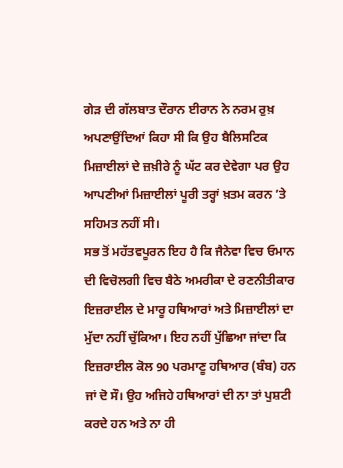ਗੇੜ ਦੀ ਗੱਲਬਾਤ ਦੌਰਾਨ ਈਰਾਨ ਨੇ ਨਰਮ ਰੁਖ਼ ਅਪਣਾਉਂਦਿਆਂ ਕਿਹਾ ਸੀ ਕਿ ਉਹ ਬੈਲਿਸਟਿਕ ਮਿਜ਼ਾਈਲਾਂ ਦੇ ਜ਼ਖ਼ੀਰੇ ਨੂੰ ਘੱਟ ਕਰ ਦੇਵੇਗਾ ਪਰ ਉਹ ਆਪਣੀਆਂ ਮਿਜ਼ਾਈਲਾਂ ਪੂਰੀ ਤਰ੍ਹਾਂ ਖ਼ਤਮ ਕਰਨ ’ਤੇ ਸਹਿਮਤ ਨਹੀਂ ਸੀ।
ਸਭ ਤੋਂ ਮਹੱਤਵਪੂਰਨ ਇਹ ਹੈ ਕਿ ਜੈਨੇਵਾ ਵਿਚ ਓਮਾਨ ਦੀ ਵਿਚੋਲਗੀ ਵਿਚ ਬੈਠੇ ਅਮਰੀਕਾ ਦੇ ਰਣਨੀਤੀਕਾਰ ਇਜ਼ਰਾਈਲ ਦੇ ਮਾਰੂ ਹਥਿਆਰਾਂ ਅਤੇ ਮਿਜ਼ਾਈਲਾਂ ਦਾ ਮੁੱਦਾ ਨਹੀਂ ਚੁੱਕਿਆ। ਇਹ ਨਹੀਂ ਪੁੱਛਿਆ ਜਾਂਦਾ ਕਿ ਇਜ਼ਰਾਈਲ ਕੋਲ 90 ਪਰਮਾਣੂ ਹਥਿਆਰ (ਬੰਬ) ਹਨ ਜਾਂ ਦੋ ਸੌ। ਉਹ ਅਜਿਹੇ ਹਥਿਆਰਾਂ ਦੀ ਨਾ ਤਾਂ ਪੁਸ਼ਟੀ ਕਰਦੇ ਹਨ ਅਤੇ ਨਾ ਹੀ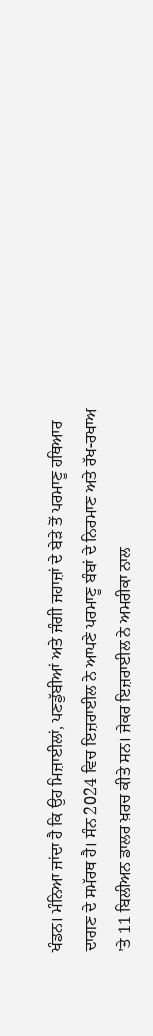ਖੰਡਨ। ਮੰਨਿਆ ਜਾਂਦਾ ਹੈ ਕਿ ਉਹ ਮਿਜ਼ਾਈਲਾਂ, ਪਣਡੁੱਬੀਆਂ ਅਤੇ ਜੰਗੀ ਜਹਾਜ਼ਾਂ ਦੇ ਬੇੜੇ ਤੋਂ ਪਰਮਾਣੂ ਹਥਿਆਰ ਦਾਗਣ ਦੇ ਸਮੱਰਥ ਹੈ। ਸੰਨ 2024 ਵਿਚ ਇਜ਼ਰਾਈਲ ਨੇ ਆਪਣੇ ਪਰਮਾਣੂ ਬੰਬਾਂ ਦੇ ਨਿਰਮਾਣ ਅਤੇ ਰੱਖ-ਰਖਾਅ ’ਤੇ 11 ਬਿਲੀਅਨ ਡਾਲਰ ਖ਼ਰਚ ਕੀਤੇ ਸਨ। ਜੇਕਰ ਇਜ਼ਰਾਈਲ ਨੇ ਅਮਰੀਕਾ ਨਾਲ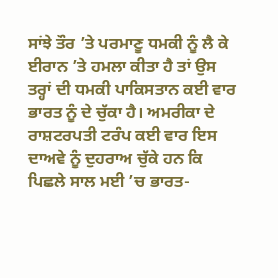ਸਾਂਝੇ ਤੌਰ ’ਤੇ ਪਰਮਾਣੂ ਧਮਕੀ ਨੂੰ ਲੈ ਕੇ ਈਰਾਨ ’ਤੇ ਹਮਲਾ ਕੀਤਾ ਹੈ ਤਾਂ ਉਸ ਤਰ੍ਹਾਂ ਦੀ ਧਮਕੀ ਪਾਕਿਸਤਾਨ ਕਈ ਵਾਰ ਭਾਰਤ ਨੂੰ ਦੇ ਚੁੱਕਾ ਹੈ। ਅਮਰੀਕਾ ਦੇ ਰਾਸ਼ਟਰਪਤੀ ਟਰੰਪ ਕਈ ਵਾਰ ਇਸ ਦਾਅਵੇ ਨੂੰ ਦੁਹਰਾਅ ਚੁੱਕੇ ਹਨ ਕਿ ਪਿਛਲੇ ਸਾਲ ਮਈ ’ਚ ਭਾਰਤ-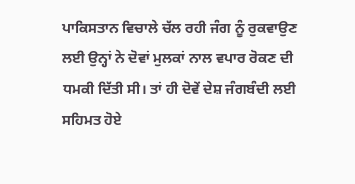ਪਾਕਿਸਤਾਨ ਵਿਚਾਲੇ ਚੱਲ ਰਹੀ ਜੰਗ ਨੂੰ ਰੁਕਵਾਉਣ ਲਈ ਉਨ੍ਹਾਂ ਨੇ ਦੋਵਾਂ ਮੁਲਕਾਂ ਨਾਲ ਵਪਾਰ ਰੋਕਣ ਦੀ ਧਮਕੀ ਦਿੱਤੀ ਸੀ। ਤਾਂ ਹੀ ਦੋਵੇਂ ਦੇਸ਼ ਜੰਗਬੰਦੀ ਲਈ ਸਹਿਮਤ ਹੋਏ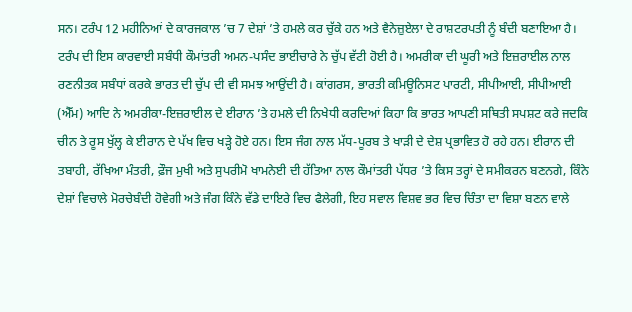ਸਨ। ਟਰੰਪ 12 ਮਹੀਨਿਆਂ ਦੇ ਕਾਰਜਕਾਲ ’ਚ 7 ਦੇਸ਼ਾਂ ’ਤੇ ਹਮਲੇ ਕਰ ਚੁੱਕੇ ਹਨ ਅਤੇ ਵੈਨੇਜ਼ੁਏਲਾ ਦੇ ਰਾਸ਼ਟਰਪਤੀ ਨੂੰ ਬੰਦੀ ਬਣਾਇਆ ਹੈ। ਟਰੰਪ ਦੀ ਇਸ ਕਾਰਵਾਈ ਸਬੰਧੀ ਕੌਮਾਂਤਰੀ ਅਮਨ-ਪਸੰਦ ਭਾਈਚਾਰੇ ਨੇ ਚੁੱਪ ਵੱਟੀ ਹੋਈ ਹੈ। ਅਮਰੀਕਾ ਦੀ ਘੂਰੀ ਅਤੇ ਇਜ਼ਰਾਈਲ ਨਾਲ ਰਣਨੀਤਕ ਸਬੰਧਾਂ ਕਰਕੇ ਭਾਰਤ ਦੀ ਚੁੱਪ ਦੀ ਵੀ ਸਮਝ ਆਉਂਦੀ ਹੈ। ਕਾਂਗਰਸ, ਭਾਰਤੀ ਕਮਿਊਨਿਸਟ ਪਾਰਟੀ, ਸੀਪੀਆਈ, ਸੀਪੀਆਈ (ਐੱਮ) ਆਦਿ ਨੇ ਅਮਰੀਕਾ-ਇਜ਼ਰਾਈਲ ਦੇ ਈਰਾਨ ’ਤੇ ਹਮਲੇ ਦੀ ਨਿਖੇਧੀ ਕਰਦਿਆਂ ਕਿਹਾ ਕਿ ਭਾਰਤ ਆਪਣੀ ਸਥਿਤੀ ਸਪਸ਼ਟ ਕਰੇ ਜਦਕਿ ਚੀਨ ਤੇ ਰੂਸ ਖੁੱਲ੍ਹ ਕੇ ਈਰਾਨ ਦੇ ਪੱਖ ਵਿਚ ਖੜ੍ਹੇ ਹੋਏ ਹਨ। ਇਸ ਜੰਗ ਨਾਲ ਮੱਧ-ਪੂਰਬ ਤੇ ਖਾੜੀ ਦੇ ਦੇਸ਼ ਪ੍ਰਭਾਵਿਤ ਹੋ ਰਹੇ ਹਨ। ਈਰਾਨ ਦੀ ਤਬਾਹੀ, ਰੱਖਿਆ ਮੰਤਰੀ, ਫ਼ੌਜ ਮੁਖੀ ਅਤੇ ਸੁਪਰੀਮੋ ਖਾਮਨੇਈ ਦੀ ਹੱਤਿਆ ਨਾਲ ਕੌਮਾਂਤਰੀ ਪੱਧਰ ’ਤੇ ਕਿਸ ਤਰ੍ਹਾਂ ਦੇ ਸਮੀਕਰਨ ਬਣਨਗੇ, ਕਿੰਨੇ ਦੇਸ਼ਾਂ ਵਿਚਾਲੇ ਮੋਰਚੇਬੰਦੀ ਹੋਵੇਗੀ ਅਤੇ ਜੰਗ ਕਿੰਨੇ ਵੱਡੇ ਦਾਇਰੇ ਵਿਚ ਫੈਲੇਗੀ, ਇਹ ਸਵਾਲ ਵਿਸ਼ਵ ਭਰ ਵਿਚ ਚਿੰਤਾ ਦਾ ਵਿਸ਼ਾ ਬਣਨ ਵਾਲੇ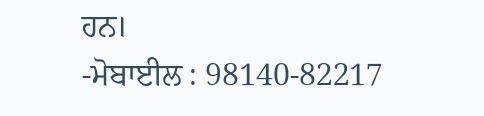ਹਨ।
-ਮੋਬਾਈਲ : 98140-82217